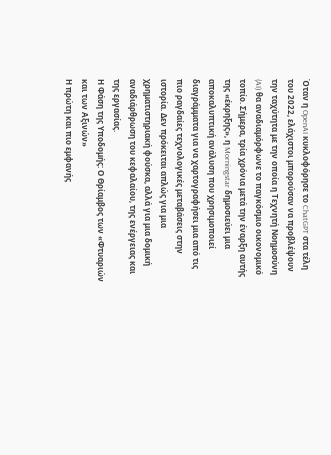Όταν η OpenAI κυκλοφόρησε το ChatGPT στα τέλη του 2022, ελάχιστοι μπορούσαν να προβλέψουν την ταχύτητα με την οποία η Τεχνητή Νοημοσύνη (AI) θα αναδιαμόρφωνε το παγκόσμιο οικονομικό τοπίο. Σήμερα, τρία χρόνια μετά την έναρξη αυτής της «έκρηξης», η Morningstar δημοσιεύει μια αποκαλυπτική ανάλυση που χρησιμοποιεί διαγράμματα για να χαρτογραφήσει μια από τις πιο ραγδαίες τεχνολογικές μεταβάσεις στην ιστορία. Δεν πρόκειται απλώς για μια χρηματιστηριακή φούσκα, αλλά για μια δομική αναδιάρθρωση του κεφαλαίου, της ενέργειας και της εργασίας.
Η Φάση της Υποδομής: Ο Θρίαμβος των «Φτυαριών και των Αξινών»
Η πρώτη και πιο εμφανής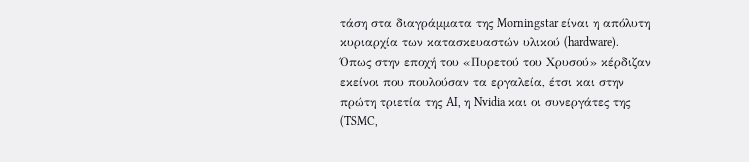τάση στα διαγράμματα της Morningstar είναι η απόλυτη κυριαρχία των κατασκευαστών υλικού (hardware). Όπως στην εποχή του «Πυρετού του Χρυσού» κέρδιζαν εκείνοι που πουλούσαν τα εργαλεία, έτσι και στην πρώτη τριετία της AI, η Nvidia και οι συνεργάτες της (TSMC,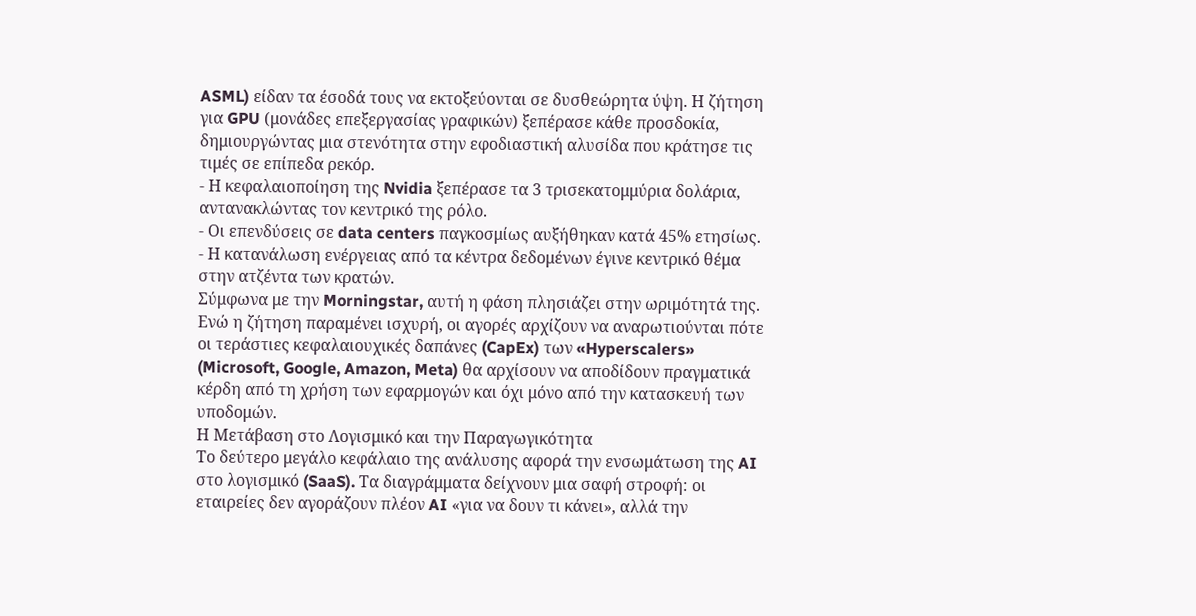ASML) είδαν τα έσοδά τους να εκτοξεύονται σε δυσθεώρητα ύψη. Η ζήτηση για GPU (μονάδες επεξεργασίας γραφικών) ξεπέρασε κάθε προσδοκία, δημιουργώντας μια στενότητα στην εφοδιαστική αλυσίδα που κράτησε τις τιμές σε επίπεδα ρεκόρ.
- Η κεφαλαιοποίηση της Nvidia ξεπέρασε τα 3 τρισεκατομμύρια δολάρια, αντανακλώντας τον κεντρικό της ρόλο.
- Οι επενδύσεις σε data centers παγκοσμίως αυξήθηκαν κατά 45% ετησίως.
- Η κατανάλωση ενέργειας από τα κέντρα δεδομένων έγινε κεντρικό θέμα στην ατζέντα των κρατών.
Σύμφωνα με την Morningstar, αυτή η φάση πλησιάζει στην ωριμότητά της. Ενώ η ζήτηση παραμένει ισχυρή, οι αγορές αρχίζουν να αναρωτιούνται πότε οι τεράστιες κεφαλαιουχικές δαπάνες (CapEx) των «Hyperscalers» (Microsoft, Google, Amazon, Meta) θα αρχίσουν να αποδίδουν πραγματικά κέρδη από τη χρήση των εφαρμογών και όχι μόνο από την κατασκευή των υποδομών.
Η Μετάβαση στο Λογισμικό και την Παραγωγικότητα
Το δεύτερο μεγάλο κεφάλαιο της ανάλυσης αφορά την ενσωμάτωση της AI στο λογισμικό (SaaS). Τα διαγράμματα δείχνουν μια σαφή στροφή: οι εταιρείες δεν αγοράζουν πλέον AI «για να δουν τι κάνει», αλλά την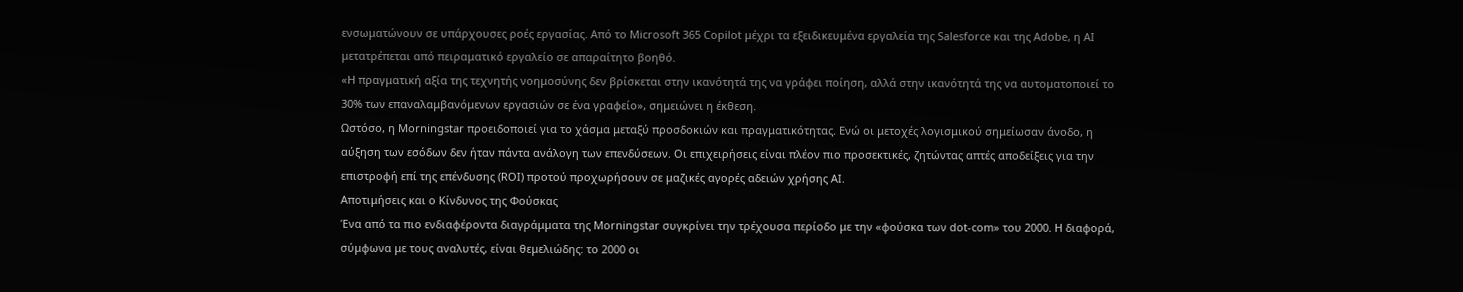ενσωματώνουν σε υπάρχουσες ροές εργασίας. Από το Microsoft 365 Copilot μέχρι τα εξειδικευμένα εργαλεία της Salesforce και της Adobe, η AI μετατρέπεται από πειραματικό εργαλείο σε απαραίτητο βοηθό.
«Η πραγματική αξία της τεχνητής νοημοσύνης δεν βρίσκεται στην ικανότητά της να γράφει ποίηση, αλλά στην ικανότητά της να αυτοματοποιεί το 30% των επαναλαμβανόμενων εργασιών σε ένα γραφείο», σημειώνει η έκθεση.
Ωστόσο, η Morningstar προειδοποιεί για το χάσμα μεταξύ προσδοκιών και πραγματικότητας. Ενώ οι μετοχές λογισμικού σημείωσαν άνοδο, η αύξηση των εσόδων δεν ήταν πάντα ανάλογη των επενδύσεων. Οι επιχειρήσεις είναι πλέον πιο προσεκτικές, ζητώντας απτές αποδείξεις για την επιστροφή επί της επένδυσης (ROI) προτού προχωρήσουν σε μαζικές αγορές αδειών χρήσης AI.
Αποτιμήσεις και ο Κίνδυνος της Φούσκας
Ένα από τα πιο ενδιαφέροντα διαγράμματα της Morningstar συγκρίνει την τρέχουσα περίοδο με την «φούσκα των dot-com» του 2000. Η διαφορά, σύμφωνα με τους αναλυτές, είναι θεμελιώδης: το 2000 οι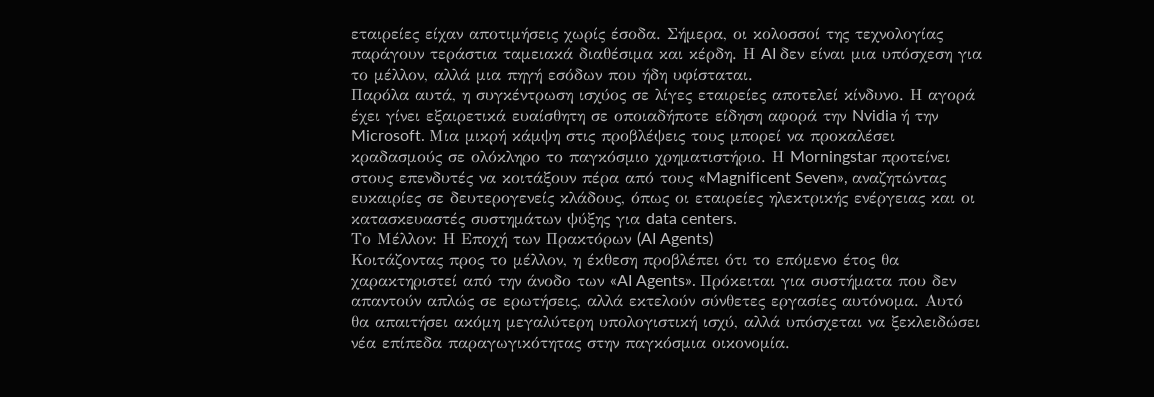εταιρείες είχαν αποτιμήσεις χωρίς έσοδα. Σήμερα, οι κολοσσοί της τεχνολογίας παράγουν τεράστια ταμειακά διαθέσιμα και κέρδη. Η AI δεν είναι μια υπόσχεση για το μέλλον, αλλά μια πηγή εσόδων που ήδη υφίσταται.
Παρόλα αυτά, η συγκέντρωση ισχύος σε λίγες εταιρείες αποτελεί κίνδυνο. Η αγορά έχει γίνει εξαιρετικά ευαίσθητη σε οποιαδήποτε είδηση αφορά την Nvidia ή την Microsoft. Μια μικρή κάμψη στις προβλέψεις τους μπορεί να προκαλέσει κραδασμούς σε ολόκληρο το παγκόσμιο χρηματιστήριο. Η Morningstar προτείνει στους επενδυτές να κοιτάξουν πέρα από τους «Magnificent Seven», αναζητώντας ευκαιρίες σε δευτερογενείς κλάδους, όπως οι εταιρείες ηλεκτρικής ενέργειας και οι κατασκευαστές συστημάτων ψύξης για data centers.
Το Μέλλον: Η Εποχή των Πρακτόρων (AI Agents)
Κοιτάζοντας προς το μέλλον, η έκθεση προβλέπει ότι το επόμενο έτος θα χαρακτηριστεί από την άνοδο των «AI Agents». Πρόκειται για συστήματα που δεν απαντούν απλώς σε ερωτήσεις, αλλά εκτελούν σύνθετες εργασίες αυτόνομα. Αυτό θα απαιτήσει ακόμη μεγαλύτερη υπολογιστική ισχύ, αλλά υπόσχεται να ξεκλειδώσει νέα επίπεδα παραγωγικότητας στην παγκόσμια οικονομία.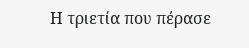Η τριετία που πέρασε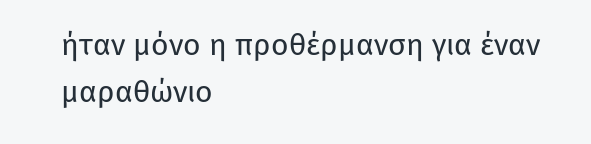ήταν μόνο η προθέρμανση για έναν μαραθώνιο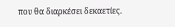που θα διαρκέσει δεκαετίες.